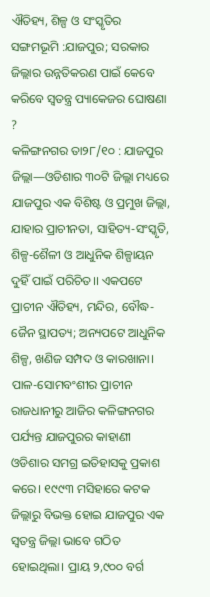ଐତିହ୍ୟ, ଶିଳ୍ପ ଓ ସଂସ୍କୃତିର ସଙ୍ଗମଭୂମି :ଯାଜପୁର; ସରକାର ଜିଲ୍ଲାର ଉନ୍ନତିକରଣ ପାଇଁ କେବେ କରିବେ ସ୍ୱତନ୍ତ୍ର ପ୍ୟାକେଜର ଘୋଷଣା ?
କଳିଙ୍ଗନଗର ତା୨୮/୧୦ : ଯାଜପୁର ଜିଲ୍ଲା—ଓଡିଶାର ୩୦ଟି ଜିଲ୍ଲା ମଧ୍ୟରେ ଯାଜପୁର ଏକ ବିଶିଷ୍ଟ ଓ ପ୍ରମୁଖ ଜିଲ୍ଲା, ଯାହାର ପ୍ରାଚୀନତା, ସାହିତ୍ୟ-ସଂସ୍କୃତି, ଶିଳ୍ପ-ଶୈଳୀ ଓ ଆଧୁନିକ ଶିଳ୍ପାୟନ ଦୁହିଁ ପାଇଁ ପରିଚିତ।। ଏକପଟେ ପ୍ରାଚୀନ ଐତିହ୍ୟ, ମନ୍ଦିର, ବୌଦ୍ଧ-ଜୈନ ସ୍ଥାପତ୍ୟ; ଅନ୍ୟପଟେ ଆଧୁନିକ ଶିଳ୍ପ, ଖଣିଜ ସମ୍ପଦ ଓ କାରଖାନା। ପାଳ-ସୋମବଂଶୀର ପ୍ରାଚୀନ ରାଜଧାନୀରୁ ଆଜିର କଳିଙ୍ଗନଗର ପର୍ଯ୍ୟନ୍ତ ଯାଜପୁରର କାହାଣୀ ଓଡିଶାର ସମଗ୍ର ଇତିହାସକୁ ପ୍ରକାଶ କରେ। ୧୯୯୩ ମସିହାରେ କଟକ ଜିଲ୍ଲାରୁ ବିଭକ୍ତ ହୋଇ ଯାଜପୁର ଏକ ସ୍ୱତନ୍ତ୍ର ଜିଲ୍ଲା ଭାବେ ଗଠିତ ହୋଇଥିଲା। ପ୍ରାୟ ୨,୯୦୦ ବର୍ଗ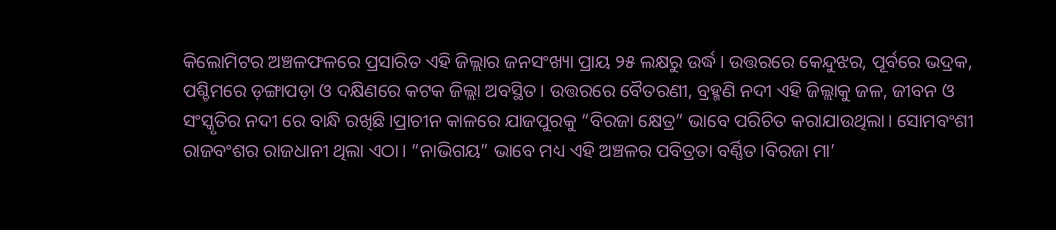କିଲୋମିଟର ଅଞ୍ଚଳଫଳରେ ପ୍ରସାରିତ ଏହି ଜିଲ୍ଲାର ଜନସଂଖ୍ୟା ପ୍ରାୟ ୨୫ ଲକ୍ଷରୁ ଉର୍ଦ୍ଧ। ଉତ୍ତରରେ କେନ୍ଦୁଝର, ପୂର୍ବରେ ଭଦ୍ରକ, ପଶ୍ଚିମରେ ଡ଼ଙ୍ଗାପଡ଼ା ଓ ଦକ୍ଷିଣରେ କଟକ ଜିଲ୍ଲା ଅବସ୍ଥିତ। ଉତ୍ତରରେ ବୈତରଣୀ, ବ୍ରହ୍ମଣି ନଦୀ ଏହି ଜିଲ୍ଲାକୁ ଜଳ, ଜୀବନ ଓ ସଂସ୍କୃତିର ନଦୀ ରେ ବାନ୍ଧି ରଖିଛି।ପ୍ରାଚୀନ କାଳରେ ଯାଜପୁରକୁ “ବିରଜା କ୍ଷେତ୍ର” ଭାବେ ପରିଚିତ କରାଯାଉଥିଲା। ସୋମବଂଶୀ ରାଜବଂଶର ରାଜଧାନୀ ଥିଲା ଏଠା। “ନାଭିଗୟ” ଭାବେ ମଧ୍ୟ ଏହି ଅଞ୍ଚଳର ପବିତ୍ରତା ବର୍ଣ୍ଣିତ।ବିରଜା ମା’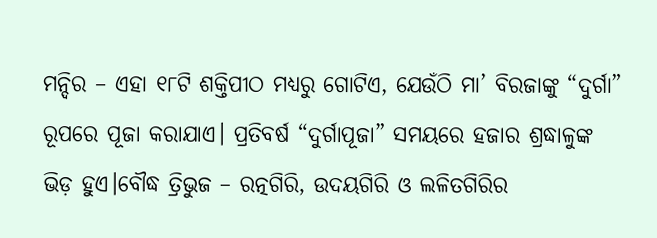ମନ୍ଦିର – ଏହା ୧୮ଟି ଶକ୍ତିପୀଠ ମଧ୍ୟରୁ ଗୋଟିଏ, ଯେଉଁଠି ମା’ ବିରଜାଙ୍କୁ “ଦୁର୍ଗା” ରୂପରେ ପୂଜା କରାଯାଏ। ପ୍ରତିବର୍ଷ “ଦୁର୍ଗାପୂଜା” ସମୟରେ ହଜାର ଶ୍ରଦ୍ଧାଳୁଙ୍କ ଭିଡ଼ ହୁଏ।ବୌଦ୍ଧ ତ୍ରିଭୁଜ – ରତ୍ନଗିରି, ଉଦୟଗିରି ଓ ଲଳିତଗିରିର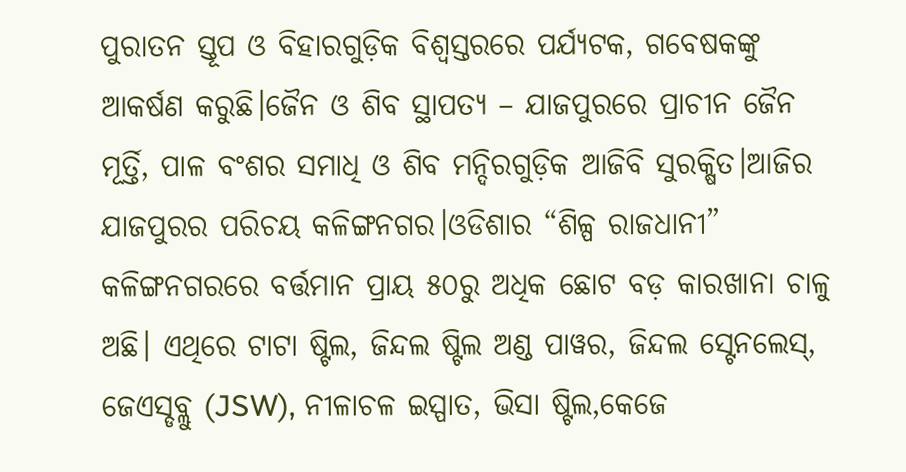ପୁରାତନ ସ୍ତୂପ ଓ ବିହାରଗୁଡ଼ିକ ବିଶ୍ୱସ୍ତରରେ ପର୍ଯ୍ୟଟକ, ଗବେଷକଙ୍କୁ ଆକର୍ଷଣ କରୁଛି।ଜୈନ ଓ ଶିବ ସ୍ଥାପତ୍ୟ – ଯାଜପୁରରେ ପ୍ରାଚୀନ ଜୈନ ମୂର୍ତ୍ତି, ପାଳ ବଂଶର ସମାଧି ଓ ଶିବ ମନ୍ଦିରଗୁଡ଼ିକ ଆଜିବି ସୁରକ୍ଷିତ।ଆଜିର ଯାଜପୁରର ପରିଚୟ କଳିଙ୍ଗନଗର।ଓଡିଶାର “ଶିଳ୍ପ ରାଜଧାନୀ” କଳିଙ୍ଗନଗରରେ ବର୍ତ୍ତମାନ ପ୍ରାୟ ୫୦ରୁ ଅଧିକ ଛୋଟ ବଡ଼ କାରଖାନା ଚାଳୁ ଅଛି। ଏଥିରେ ଟାଟା ଷ୍ଟିଲ, ଜିନ୍ଦଲ ଷ୍ଟିଲ ଅଣ୍ଡ ପାୱର, ଜିନ୍ଦଲ ସ୍ଟେନଲେସ୍, ଜେଏସ୍ଡବ୍ଲୁ (JSW), ନୀଳାଚଳ ଇସ୍ପାତ, ଭିସା ଷ୍ଟିଲ,କେଜେ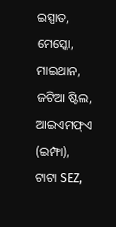ଇସ୍ପାତ, ମେସ୍କୋ, ମାଇଥାନ, ଜଟିଆ ଷ୍ଟିଲ, ଆଇଏମଫ୍ଏ (ଇମ୍ଫା), ଟାଟା SEZ,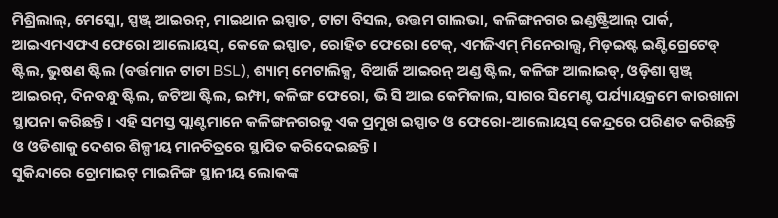ମିଶ୍ରିଲାଲ୍, ମେସ୍କୋ, ସ୍ପଞ୍ଜ୍ ଆଇରନ୍, ମାଇଥାନ ଇସ୍ପାତ, ଟାଟା ବିସଲ, ଉତ୍ତମ ଗାଲଭା, କଳିଙ୍ଗନଗର ଇଣ୍ଡଷ୍ଟ୍ରିଆଲ୍ ପାର୍କ, ଆଇଏମଏଫଏ ଫେରୋ ଆଲୋୟସ୍, କେଜେ ଇସ୍ପାତ, ରୋହିତ ଫେରୋ ଟେକ୍, ଏମଜିଏମ୍ ମିନେରାଲ୍ସ, ମିଡ଼ଇଷ୍ଟ ଇଣ୍ଟିଗ୍ରେଟେଡ୍ ଷ୍ଟିଲ, ଭୁଷଣ ଷ୍ଟିଲ (ବର୍ତ୍ତମାନ ଟାଟା BSL), ଶ୍ୟାମ୍ ମେଟାଲିକ୍ସ, ବିଆର୍ଜି ଆଇରନ୍ ଅଣ୍ଡ ଷ୍ଟିଲ, କଳିଙ୍ଗ ଆଲାଇଡ୍, ଓଡ଼ିଶା ସ୍ପଞ୍ଜ୍ ଆଇରନ୍, ଦିନବନ୍ଧୁ ଷ୍ଟିଲ, ଜଟିଆ ଷ୍ଟିଲ, ଇମ୍ଫା, କଳିଙ୍ଗ ଫେରୋ, ଭି ସି ଆଇ କେମିକାଲ, ସାଗର ସିମେଣ୍ଟ ପର୍ଯ୍ୟାୟକ୍ରମେ କାରଖାନା ସ୍ଥାପନା କରିଛନ୍ତି। ଏହି ସମସ୍ତ ପ୍ଲାଣ୍ଟମାନେ କଳିଙ୍ଗନଗରକୁ ଏକ ପ୍ରମୁଖ ଇସ୍ପାତ ଓ ଫେରୋ-ଆଲୋୟସ୍ କେନ୍ଦ୍ରରେ ପରିଣତ କରିଛନ୍ତି ଓ ଓଡିଶାକୁ ଦେଶର ଶିଳ୍ପୀୟ ମାନଚିତ୍ରରେ ସ୍ଥାପିତ କରିଦେଇଛନ୍ତି।
ସୁକିନ୍ଦାରେ ଚ୍ରୋମାଇଟ୍ ମାଇନିଙ୍ଗ ସ୍ଥାନୀୟ ଲୋକଙ୍କ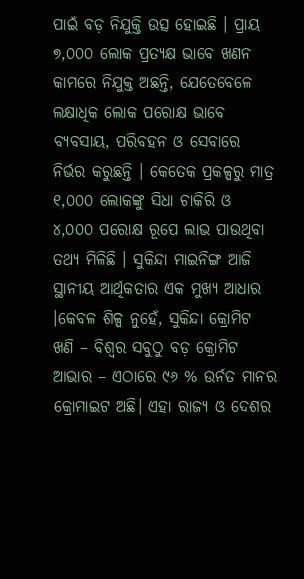ପାଇଁ ବଡ଼ ନିଯୁକ୍ତି ଉତ୍ସ ହୋଇଛି । ପ୍ରାୟ ୭,୦୦୦ ଲୋକ ପ୍ରତ୍ୟକ୍ଷ ଭାବେ ଖଣନ କାମରେ ନିଯୁକ୍ତ ଅଛନ୍ତି, ଯେତେବେଳେ ଲକ୍ଷାଧିକ ଲୋକ ପରୋକ୍ଷ ଭାବେ ବ୍ୟବସାୟ, ପରିବହନ ଓ ସେବାରେ ନିର୍ଭର କରୁଛନ୍ତି । କେତେକ ପ୍ରକଳ୍ପରୁ ମାତ୍ର ୧,୦୦୦ ଲୋକଙ୍କୁ ସିଧା ଚାକିରି ଓ ୪,୦୦୦ ପରୋକ୍ଷ ରୂପେ ଲାଭ ପାଉଥିବା ତଥ୍ୟ ମିଳିଛି । ସୁକିନ୍ଦା ମାଇନିଙ୍ଗ ଆଜି ସ୍ଥାନୀୟ ଆର୍ଥିକତାର ଏକ ମୁଖ୍ୟ ଆଧାର ।କେବଳ ଶିଳ୍ପ ନୁହେଁ, ସୁକିନ୍ଦା କ୍ରୋମିଟ ଖଣି – ବିଶ୍ୱର ସବୁଠୁ ବଡ଼ କ୍ରୋମିଟ ଆଭାର – ଏଠାରେ ୯୬ % ଉର୍ନତ ମାନର କ୍ରୋମାଇଟ ଅଛି। ଏହା ରାଜ୍ୟ ଓ ଦେଶର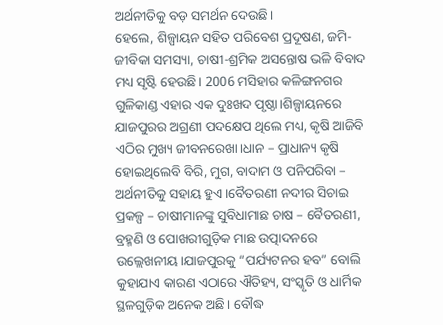ଅର୍ଥନୀତିକୁ ବଡ଼ ସମର୍ଥନ ଦେଉଛି।
ହେଲେ, ଶିଳ୍ପାୟନ ସହିତ ପରିବେଶ ପ୍ରଦୂଷଣ, ଜମି-ଜୀବିକା ସମସ୍ୟା, ଚାଷୀ-ଶ୍ରମିକ ଅସନ୍ତୋଷ ଭଳି ବିବାଦ ମଧ୍ୟ ସୃଷ୍ଟି ହେଉଛି। 2006 ମସିହାର କଳିଙ୍ଗନଗର ଗୁଳିକାଣ୍ଡ ଏହାର ଏକ ଦୁଃଖଦ ପୃଷ୍ଠା।ଶିଳ୍ପାୟନରେ ଯାଜପୁରର ଅଗ୍ରଣୀ ପଦକ୍ଷେପ ଥିଲେ ମଧ୍ୟ, କୃଷି ଆଜିବି ଏଠିର ମୁଖ୍ୟ ଜୀବନରେଖା।ଧାନ – ପ୍ରାଧାନ୍ୟ କୃଷି ହୋଇଥିଲେବି ବିରି, ମୁଗ, ବାଦାମ ଓ ପନିପରିବା – ଅର୍ଥନୀତିକୁ ସହାୟ ହୁଏ।ବୈତରଣୀ ନଦୀର ସିଚାଇ ପ୍ରକଳ୍ପ – ଚାଷୀମାନଙ୍କୁ ସୁବିଧାମାଛ ଚାଷ – ବୈତରଣୀ, ବ୍ରହ୍ମଣି ଓ ପୋଖରୀଗୁଡ଼ିକ ମାଛ ଉତ୍ପାଦନରେ ଉଲ୍ଲେଖନୀୟ।ଯାଜପୁରକୁ “ପର୍ଯ୍ୟଟନର ହବ” ବୋଲି କୁହାଯାଏ କାରଣ ଏଠାରେ ଐତିହ୍ୟ, ସଂସ୍କୃତି ଓ ଧାର୍ମିକ ସ୍ଥଳଗୁଡ଼ିକ ଅନେକ ଅଛି। ବୌଦ୍ଧ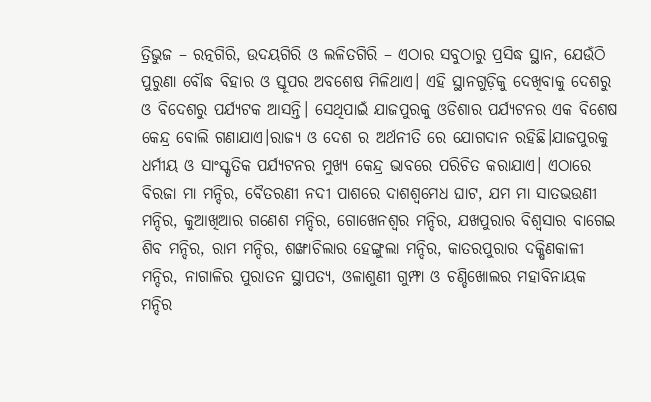ତ୍ରିଭୁଜ – ରତ୍ନଗିରି, ଉଦୟଗିରି ଓ ଲଳିତଗିରି – ଏଠାର ସବୁଠାରୁ ପ୍ରସିଦ୍ଧ ସ୍ଥାନ, ଯେଉଁଠି ପୁରୁଣା ବୌଦ୍ଧ ବିହାର ଓ ସ୍ତୂପର ଅବଶେଷ ମିଳିଥାଏ। ଏହି ସ୍ଥାନଗୁଡ଼ିକୁ ଦେଖିବାକୁ ଦେଶରୁ ଓ ବିଦେଶରୁ ପର୍ଯ୍ୟଟକ ଆସନ୍ତି। ସେଥିପାଇଁ ଯାଜପୁରକୁ ଓଡିଶାର ପର୍ଯ୍ୟଟନର ଏକ ବିଶେଷ କେନ୍ଦ୍ର ବୋଲି ଗଣାଯାଏ।ରାଜ୍ୟ ଓ ଦେଶ ର ଅର୍ଥନୀତି ରେ ଯୋଗଦାନ ରହିଛି।ଯାଜପୁରକୁ ଧର୍ମୀୟ ଓ ସାଂସ୍କୃତିକ ପର୍ଯ୍ୟଟନର ମୁଖ୍ୟ କେନ୍ଦ୍ର ଭାବରେ ପରିଚିତ କରାଯାଏ। ଏଠାରେ ବିରଜା ମା ମନ୍ଦିର, ବୈତରଣୀ ନଦୀ ପାଶରେ ଦାଶଶ୍ୱମେଧ ଘାଟ, ଯମ ମା ସାତଭଉଣୀ ମନ୍ଦିର, କୁଆଖିଆର ଗଣେଶ ମନ୍ଦିର, ଗୋଖେନଶ୍ୱର ମନ୍ଦିର, ଯଖପୁରାର ବିଶ୍ୱସାର ବାଗେଇ ଶିବ ମନ୍ଦିର, ରାମ ମନ୍ଦିର, ଶଙ୍ଖାଚିଲାର ହେଙ୍ଗୁଲା ମନ୍ଦିର, କାତରପୁରାର ଦକ୍ଷିଣକାଳୀ ମନ୍ଦିର, ନାଗାଳିର ପୁରାତନ ସ୍ଥାପତ୍ୟ, ଓଳାଶୁଣୀ ଗୁମ୍ଫା ଓ ଚଣ୍ଡିଖୋଲର ମହାବିନାୟକ ମନ୍ଦିର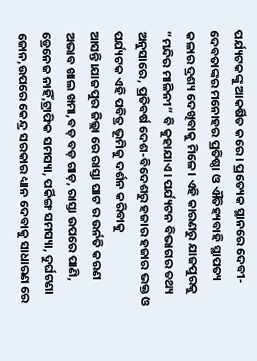ପର୍ଯ୍ୟଟକଙ୍କୁ ଆକର୍ଷିତ କରେ। ପ୍ରତ୍ୟେକ ସ୍ଥାନରେ ଦେବୀ-ଦେବତାଙ୍କର ମନୋହର ପ୍ରତିଷ୍ଠା ଓ ଐତିହ୍ୟବାହି ସ୍ଥାପତ୍ୟ କଳାର ଦ୍ରଶ୍ୟ ଦେଖିବାକୁ ମିଳେ। ଏହି କାରଣରୁ ଯାଜପୁରକୁ “ମନ୍ଦିର ମାଳିନୀ” ବି କୁହାଯାଏ। ପର୍ଯ୍ୟଟନ ବିଭାଗର ତଥ୍ୟ ଅନୁସାରେ, ପ୍ରତିବର୍ଷ ଦେଶ-ବିଦେଶରୁ ହଜାର ହଜାର ଭକ୍ତ ଓ ପର୍ଯ୍ୟଟକ ଏହି ପବିତ୍ର ଭୂମିକୁ ଦର୍ଶନ କରିବାକୁ ଆସନ୍ତି।ଯାଜପୁର ଜିଲ୍ଲା ରେ ରାସ୍ତା ଘାଟ ର ଉର୍ନତି କରଣ ଅଭାବ ଖାଲ ଖମା,ବଡ଼ ବଡ଼ ଗାଡ଼, ରାସ୍ତା ଉପରେ ପାଣି, ଡ୍ରେନେଜ ନାହିଁ,ଟ୍ରାଫିକ ସମସ୍ୟା, ପର୍କିଙ୍ଗ ସମସ୍ୟା, ଦୁର୍ଘଟଣା ଜୋନ,ଉପରେ କେନ୍ଦ୍ର ସରକାର ଧ୍ୟାନ ଦେବାକୁ ସାଧାରଣ ରେ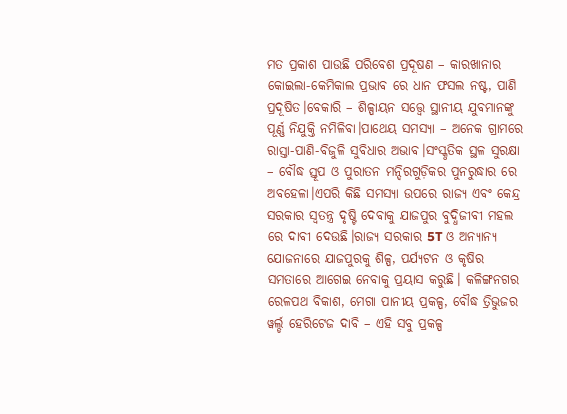ମତ ପ୍ରକାଶ ପାଉଛି ପରିବେଶ ପ୍ରଦୂଷଣ – କାରଖାନାର କୋଇଲା-କେମିକାଲ ପ୍ରଭାବ ରେ ଧାନ ଫସଲ ନଷ୍ଟ, ପାଣି ପ୍ରଦୂଷିତ।ବେକାରି – ଶିଳ୍ପାୟନ ସତ୍ତ୍ୱେ ସ୍ଥାନୀୟ ଯୁବମାନଙ୍କୁ ପୂର୍ଣ୍ଣ ନିଯୁକ୍ତି ନମିଳିବା।ପାଥେୟ ସମସ୍ୟା – ଅନେକ ଗ୍ରାମରେ ରାସ୍ତା-ପାଣି-ବିଜୁଳି ସୁବିଧାର ଅଭାବ।ସଂସ୍କୃତିକ ସ୍ଥଳ ସୁରକ୍ଷା – ବୌଦ୍ଧ ସ୍ତୂପ ଓ ପୁରାତନ ମନ୍ଦିରଗୁଡ଼ିକର ପୁନରୁଦ୍ଧାର ରେ ଅବହେଳା।ଏପରି କିଛି ସମସ୍ୟା ଉପରେ ରାଜ୍ୟ ଏବଂ କେନ୍ଦ୍ର ସରକାର ସ୍ୱତନ୍ତ୍ର ଦୃଷ୍ଟି ଦେବାକୁ ଯାଜପୁର ବୁଦ୍ଧିଜୀବୀ ମହଲ ରେ ଦାବୀ ଦେଉଛି।ରାଜ୍ୟ ସରକାର 5T ଓ ଅନ୍ୟାନ୍ୟ ଯୋଜନାରେ ଯାଜପୁରକୁ ଶିଳ୍ପ, ପର୍ଯ୍ୟଟନ ଓ କୃଷିର ସମତାରେ ଆଗେଇ ନେବାକୁ ପ୍ରୟାସ କରୁଛି। କଳିଙ୍ଗନଗର ରେଳପଥ ବିକାଶ, ମେଗା ପାନୀୟ ପ୍ରକଳ୍ପ, ବୌଦ୍ଧ ତ୍ରିଭୁଜର ୱର୍ଲ୍ଡ ହେରିଟେଜ ଦାବି – ଏହି ସବୁ ପ୍ରକଳ୍ପ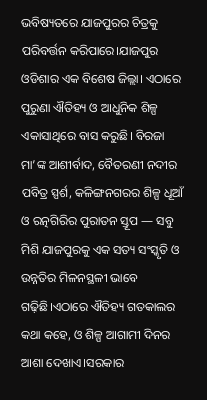ଭବିଷ୍ୟତରେ ଯାଜପୁରର ଚିତ୍ରକୁ ପରିବର୍ତ୍ତନ କରିପାରେ।ଯାଜପୁର ଓଡିଶାର ଏକ ବିଶେଷ ଜିଲ୍ଲା। ଏଠାରେ ପୁରୁଣା ଐତିହ୍ୟ ଓ ଆଧୁନିକ ଶିଳ୍ପ ଏକାସାଥିରେ ବାସ କରୁଛି। ବିରଜା ମା’ଙ୍କ ଆଶୀର୍ବାଦ, ବୈତରଣୀ ନଦୀର ପବିତ୍ର ସ୍ପର୍ଶ, କଳିଙ୍ଗନଗରର ଶିଳ୍ପ ଧୂଆଁ ଓ ରତ୍ନଗିରିର ପୁରାତନ ସ୍ତୂପ — ସବୁ ମିଶି ଯାଜପୁରକୁ ଏକ ସତ୍ୟ ସଂସ୍କୃତି ଓ ଉନ୍ନତିର ମିଳନସ୍ଥଳୀ ଭାବେ ଗଢ଼ିଛି।ଏଠାରେ ଐତିହ୍ୟ ଗତକାଲର କଥା କହେ, ଓ ଶିଳ୍ପ ଆଗାମୀ ଦିନର ଆଶା ଦେଖାଏ।ସରକାର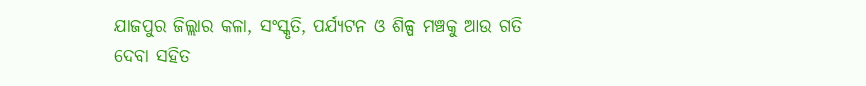ଯାଜପୁର ଜିଲ୍ଲାର କଳା, ସଂସ୍କୃତି, ପର୍ଯ୍ୟଟନ ଓ ଶିଳ୍ପ ମଞ୍ଚକୁ ଆଉ ଗତି ଦେବା ସହିତ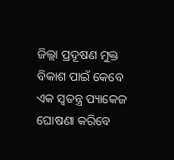ଜିଲ୍ଲା ପ୍ରଦୂଷଣ ମୁକ୍ତ ବିକାଶ ପାଇଁ କେବେ ଏକ ସ୍ୱତନ୍ତ୍ର ପ୍ୟାକେଜ ଘୋଷଣା କରିବେ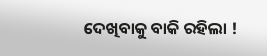ଦେଖିବାକୁ ବାକି ରହିଲା !